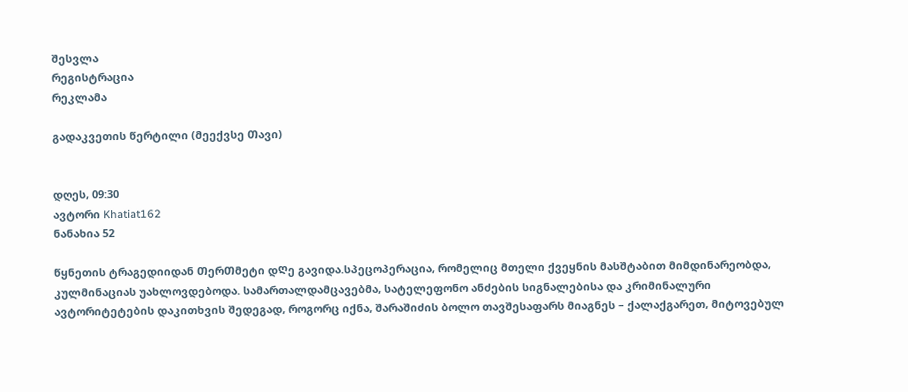შესვლა
რეგისტრაცია
რეკლამა

გადაკვეთის წერტილი (მეექვსე Თავი)


დღეს, 09:30
ავტორი Khatiat162
ნანახია 52

წყნეთის ტრაგედიიდან ᲗერᲗმეტი დᲦე გავიდა.სპეცოპერაცია, რომელიც მთელი ქვეყნის მასშტაბით მიმდინარეობდა, კულმინაციას უახლოვდებოდა. სამართალდამცავებმა, სატელეფონო ანძების სიგნალებისა და კრიმინალური ავტორიტეტების დაკითხვის შედეგად, როგორც იქნა, შარაშიძის ბოლო თავშესაფარს მიაგნეს – ქალაქგარეთ, მიტოვებულ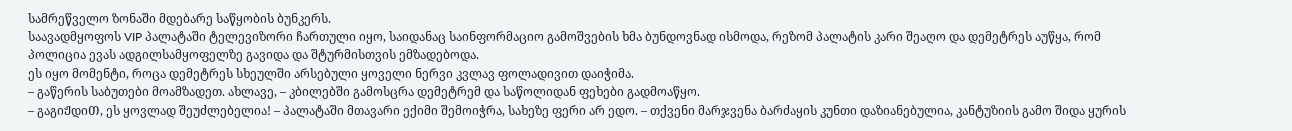სამრეწველო ზონაში მდებარე საწყობის ბუნკერს.
საავადმყოფოს VIP პალატაში ტელევიზორი ჩართული იყო, საიდანაც საინფორმაციო გამოშვების ხმა ბუნდოვნად ისმოდა, რეზომ პალატის კარი შეაღო და დემეტრეს აუწყა, რომ პოლიცია ევას ადგილსამყოფელზე გავიდა და შტურმისთვის ემზადებოდა.
ეს იყო მომენტი, როცა დემეტრეს სხეულში არსებული ყოველი ნერვი კვლავ ფოლადივით დაიჭიმა.
– გაწერის საბუთები მოამზადეთ. ახლავე, – კბილებში გამოსცრა დემეტრემ და საწოლიდან ფეხები გადმოაწყო.
– გაგიᲟდიᲗ, ეს ყოვლად შეუძლებელია! – პალატაში მთავარი ექიმი შემოიჭრა, სახეზე ფერი არ ედო. – თქვენი მარჯვენა ბარძაყის კუნთი დაზიანებულია, კანტუზიის გამო შიდა ყურის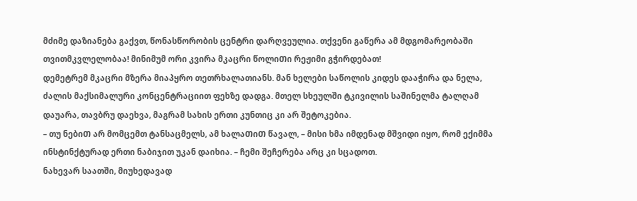მძიმე დაზიანება გაქვთ, წონასწორობის ცენტრი დარღვეულია. თქვენი გაწერა ამ მდგომარეობაში თვითმკვლელობაა! მინიმუმ ორი კვირა მკაცრი წოლიᲗი რეჟიმი გჭირდებათ!
დემეტრემ მკაცრი მზერა მიაპყრო თეთრხალათიანს. მან ხელები საწოლის კიდეს დააჭირა და ნელა, ძალის მაქსიმალური კონცენტრაციით ფეხზე დადგა. მთელ სხეულში ტკივილის საშინელმა ტალღამ დაუარა, თავბრუ დაეხვა, მაგრამ სახის ერთი კუნთიც კი არ შეტოკებია.
– თუ ნებიᲗ არ მომცემთ ტანსაცმელს, ამ ხალაᲗიᲗ წავალ, – მისი ხმა იმდენად მშვიდი იყო, რომ ექიმმა ინსტინქტურად ერთი ნაბიჯით უკან დაიხია. – ჩემი შეჩერება არც კი სცადოთ.
ნახევარ საათში, მიუხედავად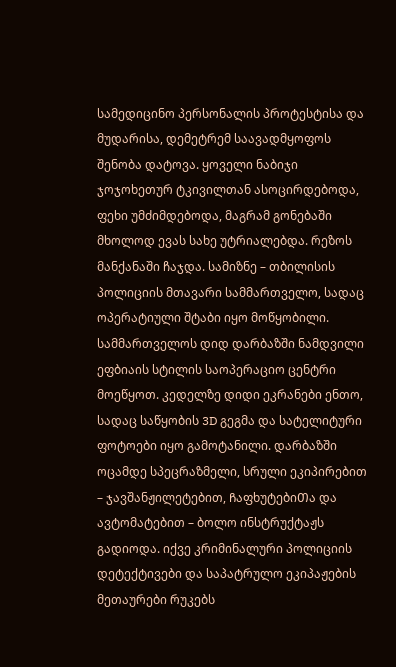სამედიცინო პერსონალის პროტესტისა და მუდარისა, დემეტრემ საავადმყოფოს შენობა დატოვა. ყოველი ნაბიჯი ჯოჯოხეთურ ტკივილთან ასოცირდებოდა, ფეხი უმძიმდებოდა, მაგრამ გონებაში მხოლოდ ევას სახე უტრიალებდა. რეზოს მანქანაში ჩაჯდა. სამიზნე – თბილისის პოლიციის მთავარი სამმართველო, სადაც ოპერატიული შტაბი იყო მოწყობილი.
სამმართველოს დიდ დარბაზში ნამდვილი ეფბიაის სტილის საოპერაციო ცენტრი მოეწყოთ. კედელზე დიდი ეკრანები ენთო, სადაც საწყობის 3D გეგმა და სატელიტური ფოტოები იყო გამოტანილი. დარბაზში ოცამდე სპეცრაზმელი, სრული ეკიპირებით – ჯავშანჟილეტებით, ᲩაფხუტებიᲗა და ავტომატებით – ბოლო ინსტრუქტაჟს გადიოდა. იქვე კრიმინალური პოლიციის დეტექტივები და საპატრულო ეკიპაჟების მეთაურები რუკებს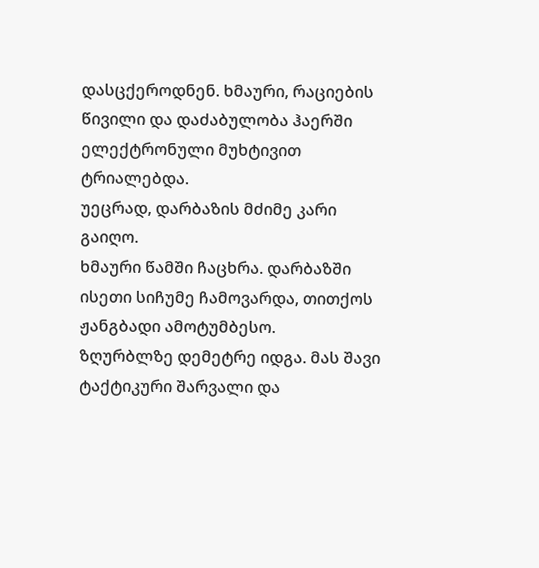დასცქეროდნენ. ხმაური, რაციების წივილი და დაძაბულობა ჰაერში ელექტრონული მუხტივით ტრიალებდა.
უეცრად, დარბაზის მძიმე კარი გაიღო.
ხმაური წამში ჩაცხრა. დარბაზში ისეთი სიჩუმე ჩამოვარდა, თითქოს ჟანგბადი ამოტუმბესო.
ზღურბლზე დემეტრე იდგა. მას შავი ტაქტიკური შარვალი და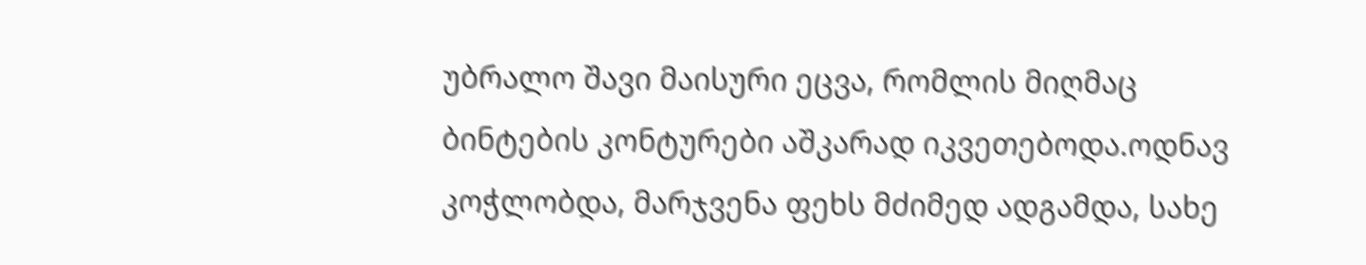უბრალო შავი მაისური ეცვა, რომლის მიღმაც ბინტების კონტურები აშკარად იკვეთებოდა.ოდნავ კოჭლობდა, მარჯვენა ფეხს მძიმედ ადგამდა, სახე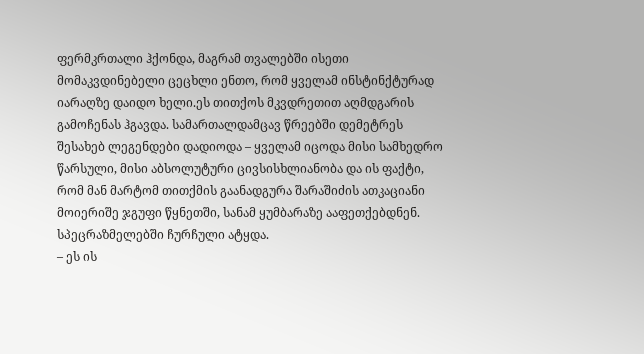ფერმკრთალი ჰქონდა, მაგრამ თვალებში ისეთი მომაკვდინებელი ცეცხლი ენთო, რომ ყველამ ინსტინქტურად იარაღზე დაიდო ხელი.ეს თითქოს მკვდრეთით აღმდგარის გამოჩენას ჰგავდა. სამართალდამცავ წრეებში დემეტრეს შესახებ ლეგენდები დადიოდა – ყველამ იცოდა მისი სამხედრო წარსული, მისი აბსოლუტური ცივსისხლიანობა და ის ფაქტი, რომ მან მარტომ თითქმის გაანადგურა შარაშიძის ათკაციანი მოიერიშე ჯგუფი წყნეთში, სანამ ყუმბარაზე ააფეთქებდნენ.
სპეცრაზმელებში ჩურჩული ატყდა.
– ეს ის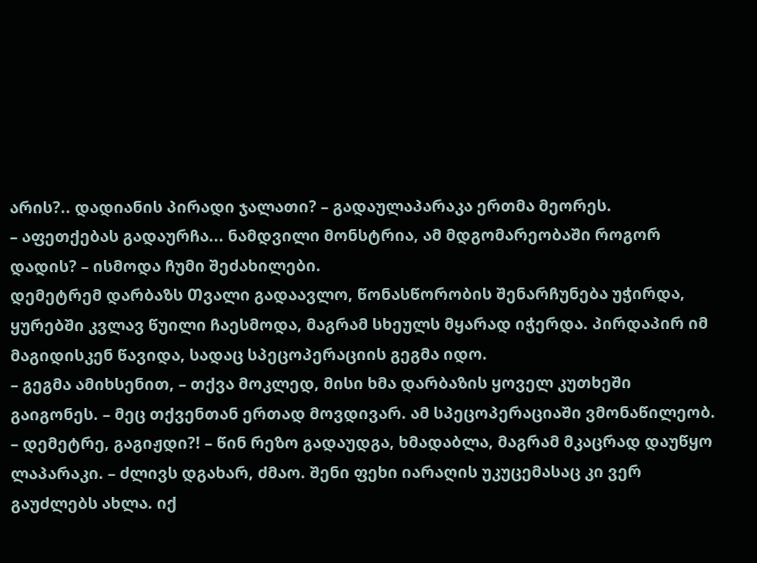არის?.. დადიანის პირადი ჯალათი? – გადაულაპარაკა ერთმა მეორეს.
– აფეთქებას გადაურჩა... ნამდვილი მონსტრია, ამ მდგომარეობაში როგორ დადის? – ისმოდა Ჩუმი შეძახილები.
დემეტრემ დარბაზს Თვალი გადაავლო, წონასწორობის შენარჩუნება უჭირდა, ყურებში კვლავ წუილი ჩაესმოდა, მაგრამ სხეულს მყარად იჭერდა. პირდაპირ იმ მაგიდისკენ წავიდა, სადაც სპეცოპერაციის გეგმა იდო.
– გეგმა ამიხსენით, – თქვა მოკლედ, მისი ხმა დარბაზის ყოველ კუთხეში გაიგონეს. – მეც თქვენთან ერთად მოვდივარ. ამ სპეცოპერაციაში ვმონაწილეობ.
– დემეტრე, გაგიჟდი?! – წინ რეზო გადაუდგა, ხმადაბლა, მაგრამ მკაცრად დაუწყო ლაპარაკი. – ძლივს დგახარ, ძმაო. შენი ფეხი იარაღის უკუცემასაც კი ვერ გაუძლებს ახლა. იქ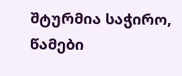შტურმია საჭირო, წამები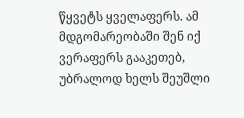წყვეტს ყველაფერს. ამ მდგომარეობაში შენ იქ ვერაფერს გააკეთებ, უბრალოდ ხელს შეუშლი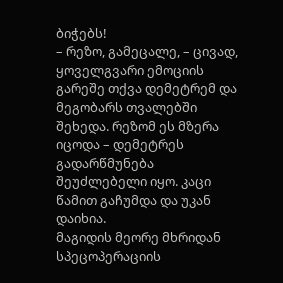ბიჭებს!
– რეზო, გამეცალე, – ცივად, ყოველგვარი ემოციის გარეშე თქვა დემეტრემ და მეგობარს თვალებში შეხედა. რეზომ ეს მზერა იცოდა – დემეტრეს გადარწმუნება შეუძლებელი იყო. კაცი წამით გაჩუმდა და უკან დაიხია.
მაგიდის მეორე მხრიდან სპეცოპერაციის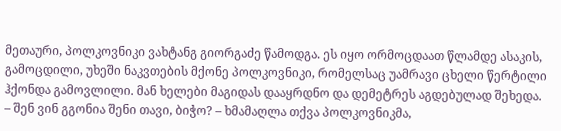მეთაური, პოლკოვნიკი ვახტანგ გიორგაძე წამოდგა. ეს იყო ორმოცდაათ წლამდე ასაკის, გამოცდილი, უხეში ნაკვთების მქონე პოლკოვნიკი, რომელსაც უამრავი ცხელი წერტილი ჰქონდა გამოვლილი. მან ხელები მაგიდას დააყრდნო და დემეტრეს აგდებულად შეხედა.
– შენ ვინ გგონია შენი თავი, ბიჭო? – ხმამაღლა თქვა პოლკოვნიკმა,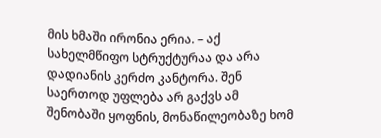მის ხმაში ირონია ერია. – აქ სახელმწიფო სტრუქტურაა და არა დადიანის კერძო კანტორა. შენ საერთოდ უფლება არ გაქვს ამ შენობაში ყოფნის, მონაწილეობაზე ხომ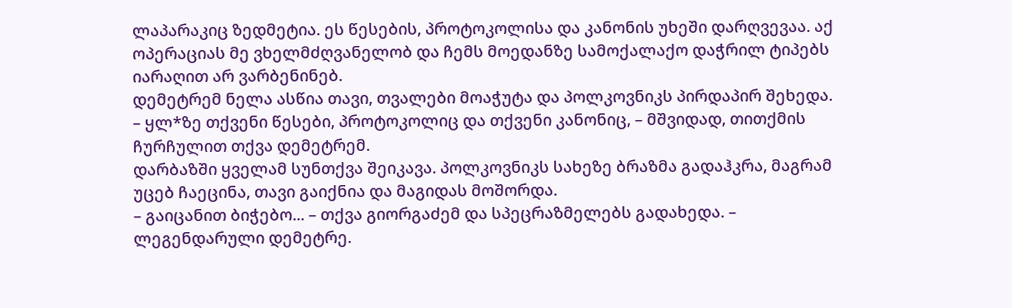ლაპარაკიც ზედმეტია. ეს წესების, პროტოკოლისა და კანონის უხეში დარღვევაა. აქ ოპერაციას მე ვხელმძღვანელობ და ჩემს მოედანზე სამოქალაქო დაჭრილ ტიპებს იარაღით არ ვარბენინებ.
დემეტრემ ნელა ასწია თავი, თვალები მოაჭუტა და პოლკოვნიკს პირდაპირ შეხედა.
– ყლ*ზე თქვენი წესები, პროტოკოლიც და თქვენი კანონიც, – მშვიდად, თითქმის ჩურჩულით თქვა დემეტრემ.
დარბაზში ყველამ სუნთქვა შეიკავა. პოლკოვნიკს სახეზე ბრაზმა გადაჰკრა, მაგრამ უცებ ჩაეცინა, თავი გაიქნია და მაგიდას მოშორდა.
– გაიცანით ბიჭებო... – თქვა გიორგაძემ და სპეცრაზმელებს გადახედა. – ლეგენდარული დემეტრე.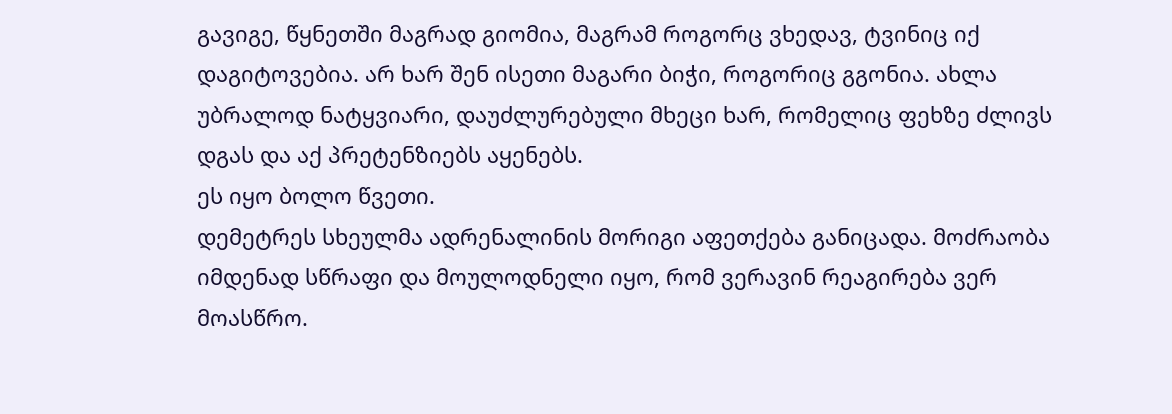გავიგე, წყნეთში მაგრად გიომია, მაგრამ როგორც ვხედავ, ტვინიც იქ დაგიტოვებია. არ ხარ შენ ისეთი მაგარი ბიჭი, როგორიც გგონია. ახლა უბრალოდ ნატყვიარი, დაუძლურებული მხეცი ხარ, რომელიც ფეხზე ძლივს დგას და აქ პრეტენზიებს აყენებს.
ეს იყო ბოლო წვეთი.
დემეტრეს სხეულმა ადრენალინის მორიგი აფეთქება განიცადა. მოძრაობა იმდენად სწრაფი და მოულოდნელი იყო, რომ ვერავინ რეაგირება ვერ მოასწრო.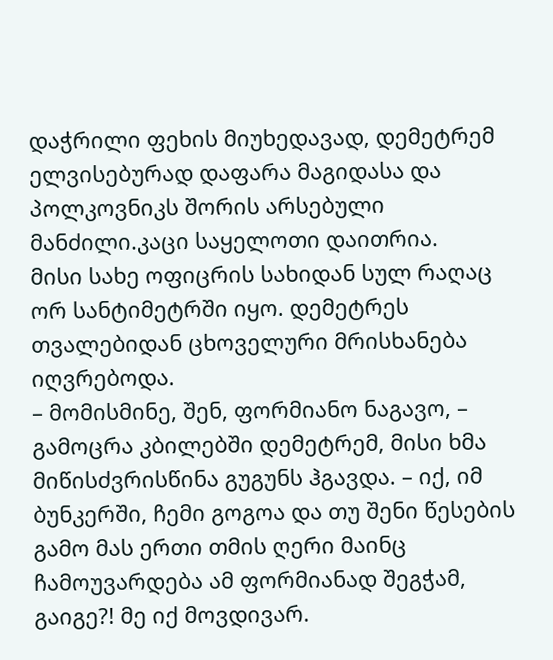დაჭრილი ფეხის მიუხედავად, დემეტრემ ელვისებურად დაფარა მაგიდასა და პოლკოვნიკს შორის არსებული მანძილი.კაცი საყელოთი დაითრია.
მისი სახე ოფიცრის სახიდან სულ რაღაც ორ სანტიმეტრში იყო. დემეტრეს თვალებიდან ცხოველური მრისხანება იღვრებოდა.
– მომისმინე, შენ, ფორმიანო ნაგავო, – გამოცრა კბილებში დემეტრემ, მისი ხმა მიწისძვრისწინა გუგუნს ჰგავდა. – იქ, იმ ბუნკერში, ჩემი გოგოა და თუ შენი წესების გამო მას ერთი თმის ღერი მაინც ჩამოუვარდება ამ ფორმიანად შეგჭამ, გაიგე?! მე იქ მოვდივარ.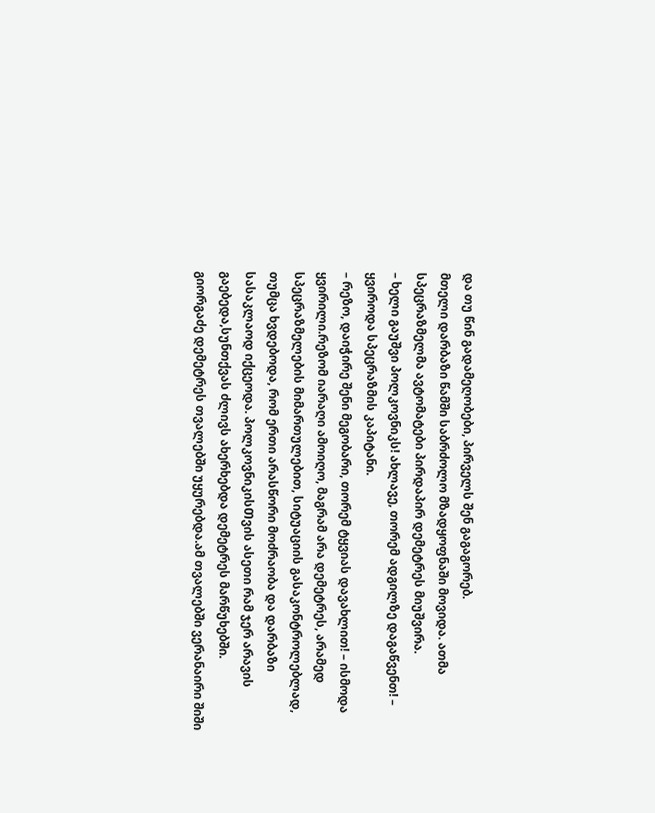და თუ წინ გადამეღობები, პირველს შენ გაგაგორებ.
მთელი დარბაზი წამში საბრძოლო მზადყოფნაში მოვიდა. ათმა სპეცრაზმელმა ავტომატები პირდაპირ დემეტრეს მიუშვირა.
– ხელი გაუშვი პოლკოვნიკს! ახლავე, თორემ ადგილზე დაგაწვენთ! – ყვიროდა სპეცრაზმის კაპიტანი.
– რეზო, დაიჭირე შენი მეგობარი, თორემ ტყვიას დავახლით! – ისმოდა ყვირილი.რეზომ იარაღი ამოიღო, მაგრამ არა დემეტრეს, არამედ სპეცრაზმელების მიმართულებით, სიტუაციის გასაკონტროლებლად, თუმცა ხვდებოდა, რომ ერთი არასწორი მოძრაობა და დარბაზი სასაკლაოდ იქცეოდა. პოლკოვნიკისᲗვის ასეთი რამ ჯერ არავის გაებედა,სუნთქვას ძლივს ახერხებდა დემეტრეს მარწუხებში.
გიორგაძე დემეტრეს თვალებში უყურებდა.ამ თვალებში ვერანაირი შიში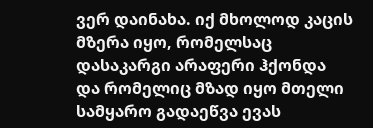ვერ დაინახა. იქ მხოლოდ კაცის მზერა იყო, რომელსაც დასაკარგი არაფერი ჰქონდა და რომელიც მზად იყო მთელი სამყარო გადაეწვა ევას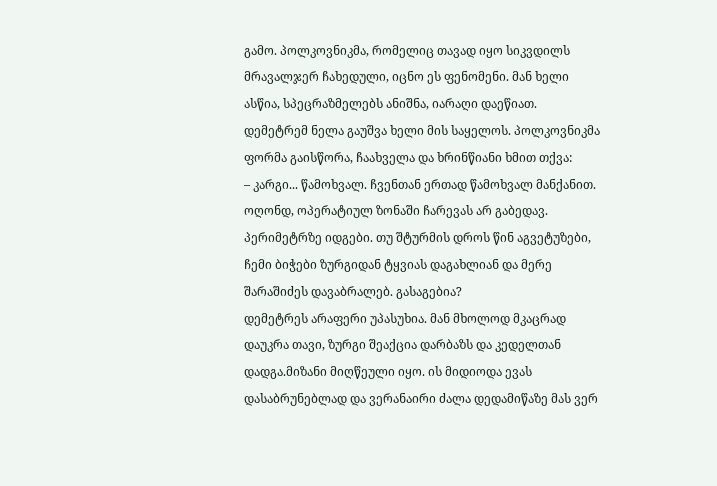გამო. პოლკოვნიკმა, რომელიც თავად იყო სიკვდილს მრავალჯერ ჩახედული, იცნო ეს ფენომენი. მან ხელი ასწია, სპეცრაზმელებს ანიშნა, იარაღი დაეწიათ.
დემეტრემ ნელა გაუშვა ხელი მის საყელოს. პოლკოვნიკმა ფორმა გაისწორა, ჩაახველა და ხრინწიანი ხმით თქვა:
– კარგი... წამოხვალ. ჩვენთან ერთად წამოხვალ მანქანით. ოღონდ, ოპერატიულ ზონაში ჩარევას არ გაბედავ. პერიმეტრზე იდგები. თუ შტურმის დროს წინ აგვეტუზები, ჩემი ბიჭები ზურგიდან ტყვიას დაგახლიან და მერე შარაშიძეს დავაბრალებ. გასაგებია?
დემეტრეს არაფერი უპასუხია. მან მხოლოდ მკაცრად დაუკრა თავი, ზურგი შეაქცია დარბაზს და კედელთან დადგა.მიზანი მიღწეული იყო. ის მიდიოდა ევას დასაბრუნებლად და ვერანაირი ძალა დედამიწაზე მას ვერ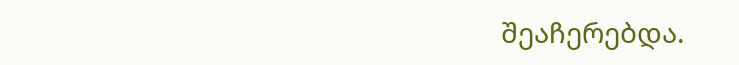შეაჩერებდა.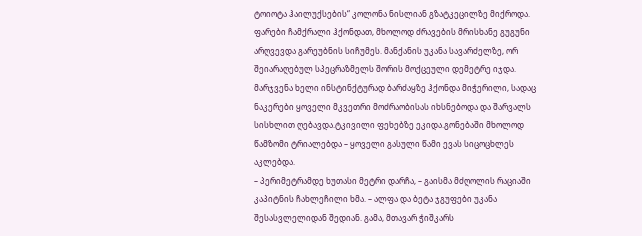ტოიოტა ჰაილუქსების“ კოლონა ნისლიან გზატკეცილზე მიქროდა. ფარები ჩამქრალი ჰქონდათ, მხოლოდ ძრავების მრისხანე გუგუნი არღვევდა გარეუბნის სიჩუმეს. მანქანის უკანა სავარძელზე, ორ შეიარაღებულ სპეცრაზმელს შორის მოქცეული დემეტრე იჯდა. მარჯვენა ხელი ინსტინქტურად ბარძაყზე ჰქონდა მიჭერილი, სადაც ნაკერები ყოველი მკვეთრი მოძრაობისას იხსნებოდა და შარვალს სისხლით ღებავდა.ტკივილი ფეხებზე ეკიდა.გონებაში მხოლოდ წამზომი ტრიალებდა – ყოველი გასული წამი ევას სიცოცხლეს აკლებდა.
– პერიმეტრამდე ხუთასი მეტრი დარჩა, – გაისმა მძღოლის რაციაში კაპიტნის ჩახლეჩილი ხმა. – ალფა და ბეტა ჯგუფები უკანა შესასვლელიდან შედიან. გამა, მთავარ ჭიშკარს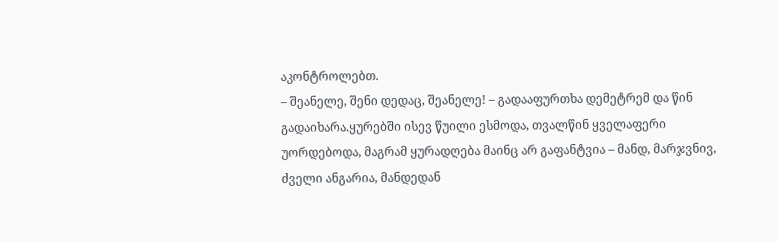აკონტროლებთ.
– შეანელე, შენი დედაც, შეანელე! – გადააფურთხა დემეტრემ და წინ გადაიხარა.ყურებში ისევ წუილი ესმოდა, თვალწინ ყველაფერი უორდებოდა, მაგრამ ყურადღება მაინც არ გაფანტვია – მანდ, მარჯვნივ, ძველი ანგარია, მანდედან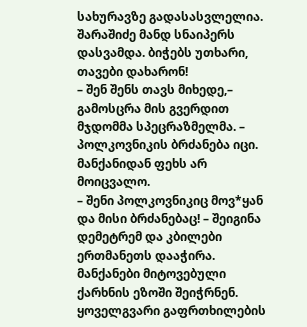სახურავზე გადასასვლელია. შარაშიძე მანდ სნაიპერს დასვამდა. ბიჭებს უთხარი, თავები დახარონ!
– შენ შენს თავს მიხედე,– გამოსცრა მის გვერდით მჯდომმა სპეცრაზმელმა. – პოლკოვნიკის ბრძანება იცი. მანქანიდან ფეხს არ მოიცვალო.
– შენი პოლკოვნიკიც მოვ*ყან და მისი ბრძანებაც! – შეიგინა დემეტრემ და კბილები ერთმანეთს დააჭირა.
მანქანები მიტოვებული ქარხნის ეზოში შეიჭრნენ. ყოველგვარი გაფრთხილების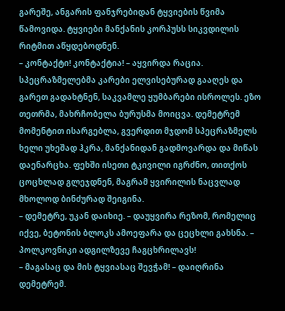გარეშე, ანგარის ფანჯრებიდან ტყვიების წვიმა წამოვიდა. ტყვიები მანქანის კორპუსს სიკვდილის რიტმით აწყდებოდნენ.
– კონტაქტი! კონტაქტია! – აყვირდა რაცია.
სპეცრაზმელებმა კარები ელვისებურად გააღეს და გარეთ გადახტნენ, საკვამლე ყუმბარები ისროლეს. ეზო თეთრმა, მახრჩობელა ბურუსმა მოიცვა. დემეტრემ მომენტით ისარგებლა, გვერდით მჯდომ სპეცრაზმელს ხელი უხეშად ჰკრა, მანქანიდან გადმოვარდა და მიწას დაენარცხა. ფეხში ისეთი ტკივილი იგრძნო, თითქოს ცოცხლად გლეჯდნენ, მაგრამ ყვირილის ნაცვლად მხოლოდ ბინძურად შეიგინა.
– დემეტრე, უკან დაიხიე. – დაუყვირა რეზომ, რომელიც იქვე, ბეტონის ბლოკს ამოეფარა და ცეცხლი გახსნა. – პოლკოვნიკი ადგილზევე ჩაგცხრილავს!
– მაგასაც და მის ტყვიასაც შევჭამ! – დაიღრინა დემეტრემ.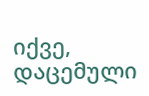იქვე, დაცემული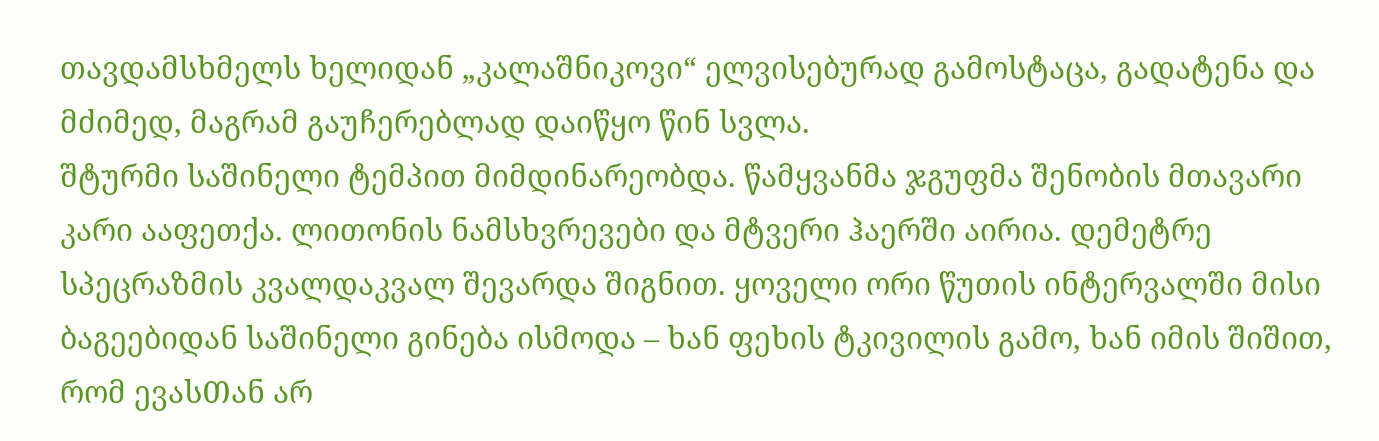თავდამსხმელს ხელიდან „კალაშნიკოვი“ ელვისებურად გამოსტაცა, გადატენა და მძიმედ, მაგრამ გაუჩერებლად დაიწყო წინ სვლა.
შტურმი საშინელი ტემპით მიმდინარეობდა. წამყვანმა ჯგუფმა შენობის მთავარი კარი ააფეთქა. ლითონის ნამსხვრევები და მტვერი ჰაერში აირია. დემეტრე სპეცრაზმის კვალდაკვალ შევარდა შიგნით. ყოველი ორი წუთის ინტერვალში მისი ბაგეებიდან საშინელი გინება ისმოდა – ხან ფეხის ტკივილის გამო, ხან იმის შიშით, რომ ევასᲗან არ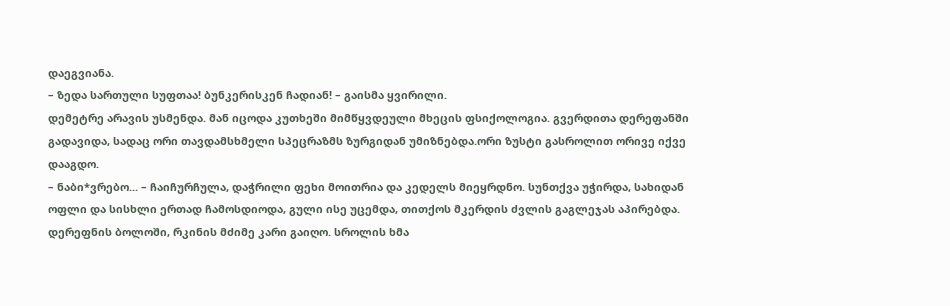დაეგვიანა.
– ზედა სართული სუფთაა! ბუნკერისკენ ჩადიან! – გაისმა ყვირილი.
დემეტრე არავის უსმენდა. მან იცოდა კუთხეში მიმწყვდეული მხეცის ფსიქოლოგია. გვერდითა დერეფანში გადავიდა, სადაც ორი თავდამსხმელი სპეცრაზმს ზურგიდან უმიზნებდა.ორი ზუსტი გასროლით ორივე იქვე დააგდო.
– ნაბი*ვრებო... – ჩაიჩურჩულა, დაჭრილი ფეხი მოითრია და კედელს მიეყრდნო. სუნთქვა უჭირდა, სახიდან ოფლი და სისხლი ერთად ჩამოსდიოდა, გული ისე უცემდა, თითქოს მკერდის ძვლის გაგლეჯას აპირებდა.
დერეფნის ბოლოში, რკინის მძიმე კარი გაიღო. სროლის ხმა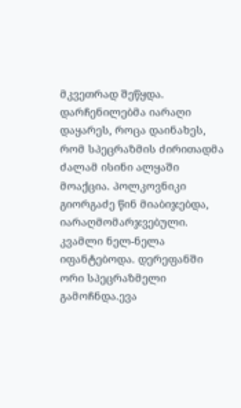მკვეთრად შეწყდა. დარჩენილებმა იარაღი დაყარეს, როცა დაინახეს, რომ სპეცრაზმის ძირითადმა ძალამ ისინი ალყაში მოაქცია. პოლკოვნიკი გიორგაძე წინ მიაბიჯებდა, იარაღმომარჯვებული.
კვამლი ნელ-ნელა იფანტებოდა. დერეფანში ორი სპეცრაზმელი გამოჩნდა.ევა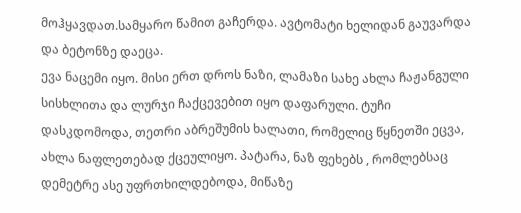მოჰყავდათ.სამყარო წამით გაჩერდა. ავტომატი ხელიდან გაუვარდა და ბეტონზე დაეცა.
ევა ნაცემი იყო. მისი ერთ დროს ნაზი, ლამაზი სახე ახლა ჩაჟანგული სისხლითა და ლურჯი ჩაქცევებით იყო დაფარული. ტუჩი დასკდომოდა, თეთრი აბრეშუმის ხალათი, რომელიც წყნეთში ეცვა, ახლა ნაფლეთებად ქცეულიყო. პატარა, ნაზ ფეხებს , რომლებსაც დემეტრე ასე უფრთხილდებოდა, მიწაზე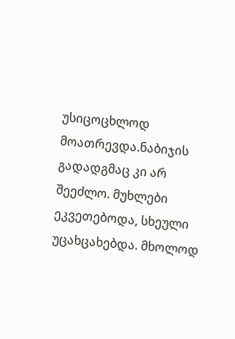უსიცოცხლოდ მოათრევდა.ნაბიჯის გადადგმაც კი არ შეეძლო. მუხლები ეკვეთებოდა, სხეული უცახცახებდა. მხოლოდ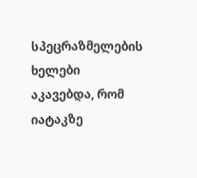სპეცრაზმელების ხელები აკავებდა, რომ იატაკზე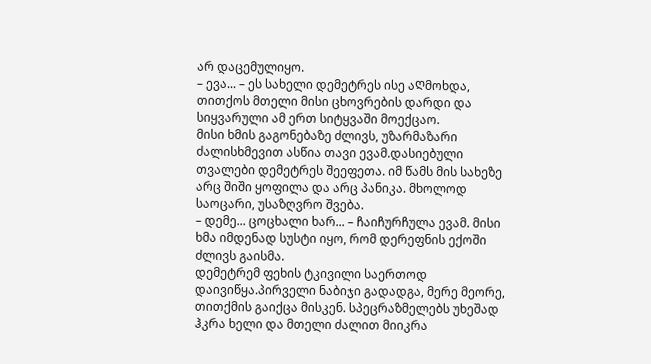არ დაცემულიყო.
– ევა... – ეს სახელი დემეტრეს ისე აᲦმოხდა, თითქოს მთელი მისი ცხოვრების დარდი და სიყვარული ამ ერთ სიტყვაში მოექცაო.
მისი ხმის გაგონებაზე ძლივს, უზარმაზარი ძალისხმევით ასწია თავი ევამ.დასიებული თვალები დემეტრეს შეეფეთა. იმ წამს მის სახეზე არც შიში ყოფილა და არც პანიკა. მხოლოდ საოცარი, უსაზღვრო შვება.
– დემე... ცოცხალი ხარ... – ჩაიჩურჩულა ევამ. მისი ხმა იმდენად სუსტი იყო, რომ დერეფნის ექოში ძლივს გაისმა.
დემეტრემ ფეხის ტკივილი საერთოდ დაივიწყა.პირველი ნაბიჯი გადადგა, მერე მეორე, თითქმის გაიქცა მისკენ. სპეცრაზმელებს უხეშად ჰკრა ხელი და მთელი ძალით მიიკრა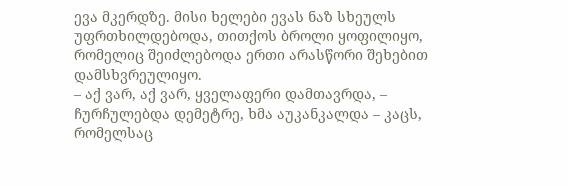ევა მკერდზე. მისი ხელები ევას ნაზ სხეულს უფრთხილდებოდა, თითქოს ბროლი ყოფილიყო, რომელიც შეიძლებოდა ერთი არასწორი შეხებით დამსხვრეულიყო.
– აქ ვარ, აქ ვარ, ყველაფერი დამთავრდა, – ჩურჩულებდა დემეტრე, ხმა აუკანკალდა – კაცს, რომელსაც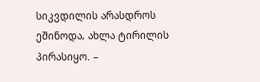სიკვდილის არასდროს ეშინოდა, ახლა ტირილის პირასიყო. –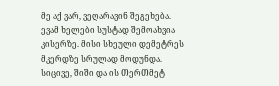მე აქ ვარ, ვეღარავინ შეგეხება.
ევამ ხელები სუსტად შემოახვია კისერზე. მისი სხეული დემეტრეს მკერდზე სრულად მოდუნდა. სიცივე, შიში და ის ᲗერᲗმეტ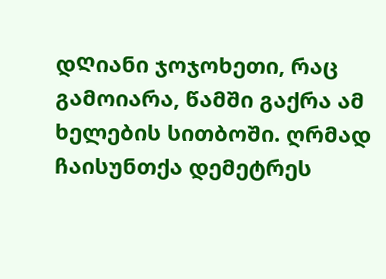დᲦიანი ჯოჯოხეთი, რაც გამოიარა, წამში გაქრა ამ ხელების სითბოში. ღრმად ჩაისუნთქა დემეტრეს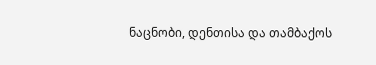ნაცნობი, დენთისა და თამბაქოს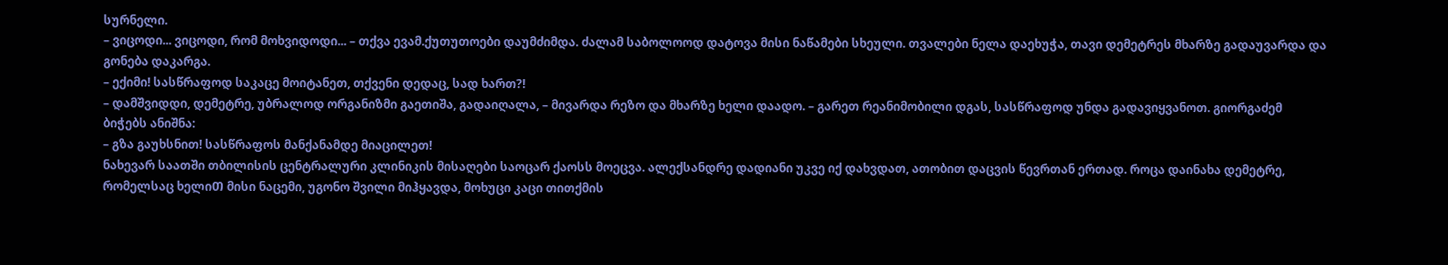სურნელი.
– ვიცოდი... ვიცოდი, რომ მოხვიდოდი... – თქვა ევამ.ქუთუთოები დაუმძიმდა. ძალამ საბოლოოდ დატოვა მისი ნაწამები სხეული. თვალები ნელა დაეხუჭა, თავი დემეტრეს მხარზე გადაუვარდა და გონება დაკარგა.
– ექიმი! სასწრაფოდ საკაცე მოიტანეთ, თქვენი დედაც, სად ხართ?!
– დამშვიდდი, დემეტრე, უბრალოდ ორგანიზმი გაეთიშა, გადაიღალა, – მივარდა რეზო და მხარზე ხელი დაადო. – გარეთ რეანიმობილი დგას, სასწრაფოდ უნდა გადავიყვანოთ. გიორგაძემ ბიჭებს ანიშნა:
– გზა გაუხსნით! სასწრაფოს მანქანამდე მიაცილეთ!
ნახევარ საათში თბილისის ცენტრალური კლინიკის მისაღები საოცარ ქაოსს მოეცვა. ალექსანდრე დადიანი უკვე იქ დახვდათ, ათობით დაცვის წევრთან ერთად. როცა დაინახა დემეტრე, რომელსაც ხელიᲗ მისი ნაცემი, უგონო შვილი მიჰყავდა, მოხუცი კაცი თითქმის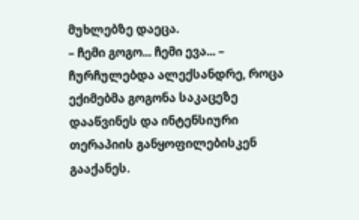მუხლებზე დაეცა.
– ჩემი გოგო... ჩემი ევა... – ჩურჩულებდა ალექსანდრე, როცა ექიმებმა გოგონა საკაცეზე დააწვინეს და ინტენსიური თერაპიის განყოფილებისკენ გააქანეს.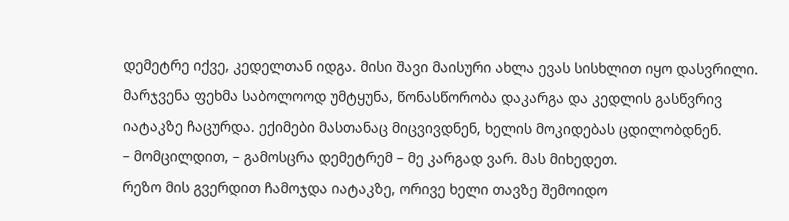დემეტრე იქვე, კედელთან იდგა. მისი შავი მაისური ახლა ევას სისხლით იყო დასვრილი. მარჯვენა ფეხმა საბოლოოდ უმტყუნა, წონასწორობა დაკარგა და კედლის გასწვრივ იატაკზე ჩაცურდა. ექიმები მასთანაც მიცვივდნენ, ხელის მოკიდებას ცდილობდნენ.
– მომცილდით, – გამოსცრა დემეტრემ – მე კარგად ვარ. მას მიხედეთ.
რეზო მის გვერდით ჩამოჯდა იატაკზე, ორივე ხელი თავზე შემოიდო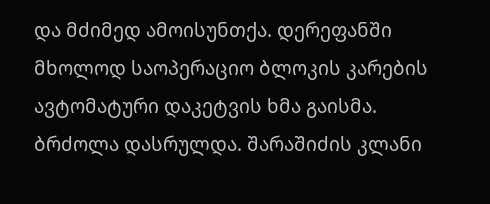და მძიმედ ამოისუნთქა. დერეფანში მხოლოდ საოპერაციო ბლოკის კარების ავტომატური დაკეტვის ხმა გაისმა.
ბრძოლა დასრულდა. შარაშიძის კლანი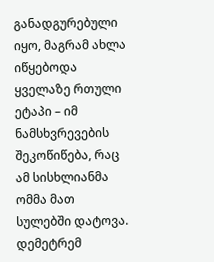განადგურებული იყო, მაგრამ ახლა იწყებოდა ყველაზე რთული ეტაპი – იმ ნამსხვრევების შეკოწიწება, რაც ამ სისხლიანმა ომმა მათ სულებში დატოვა. დემეტრემ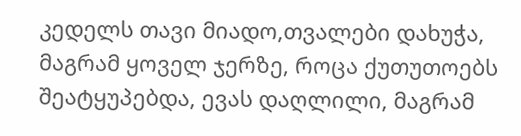კედელს თავი მიადო,თვალები დახუჭა, მაგრამ ყოველ ჯერზე, როცა ქუთუთოებს შეატყუპებდა, ევას დაღლილი, მაგრამ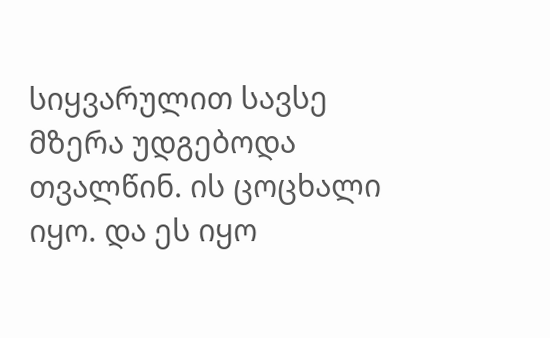სიყვარულით სავსე მზერა უდგებოდა თვალწინ. ის ცოცხალი იყო. და ეს იყო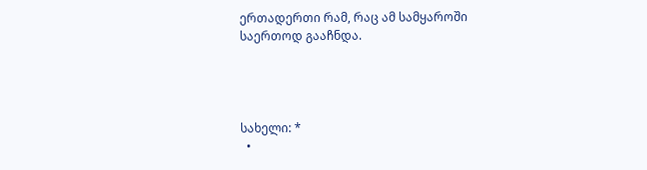ერთადერთი რამ, რაც ამ სამყაროში საერთოდ გააჩნდა.




სახელი: *
  •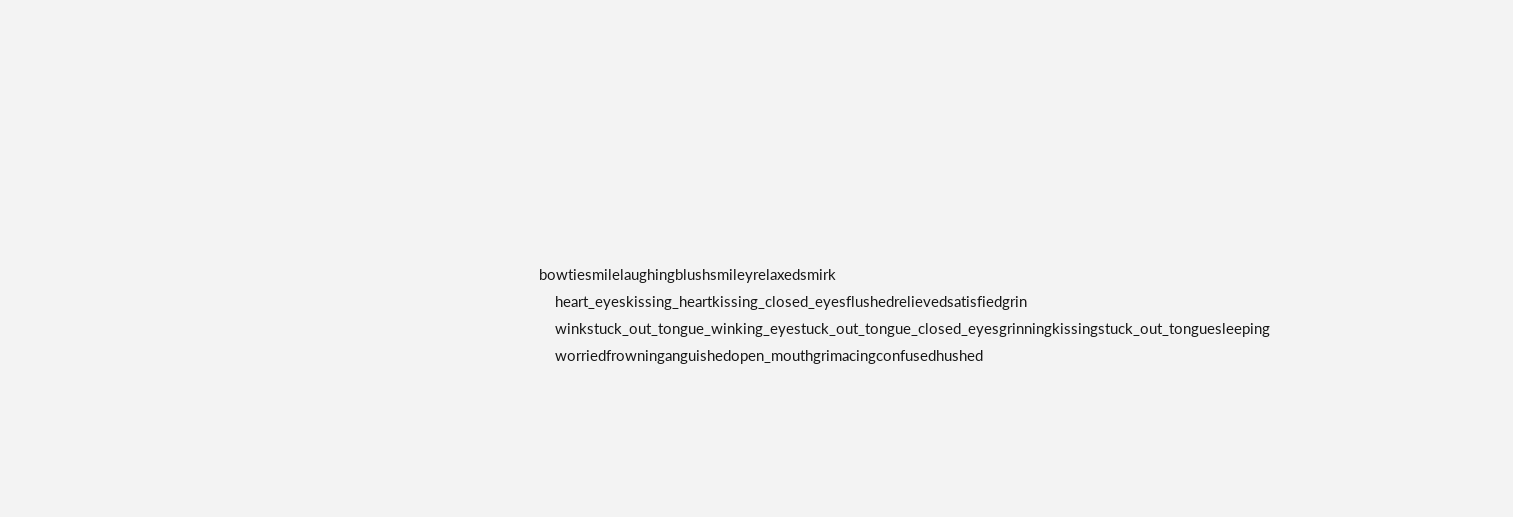bowtiesmilelaughingblushsmileyrelaxedsmirk
    heart_eyeskissing_heartkissing_closed_eyesflushedrelievedsatisfiedgrin
    winkstuck_out_tongue_winking_eyestuck_out_tongue_closed_eyesgrinningkissingstuck_out_tonguesleeping
    worriedfrowninganguishedopen_mouthgrimacingconfusedhushed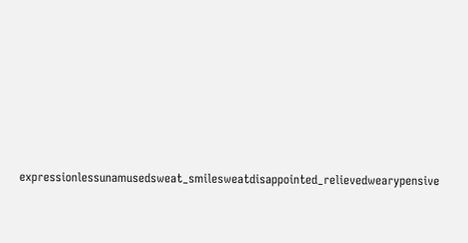expressionlessunamusedsweat_smilesweatdisappointed_relievedwearypensive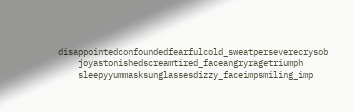disappointedconfoundedfearfulcold_sweatperseverecrysob
    joyastonishedscreamtired_faceangryragetriumph
    sleepyyummasksunglassesdizzy_faceimpsmiling_imp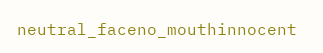neutral_faceno_mouthinnocent